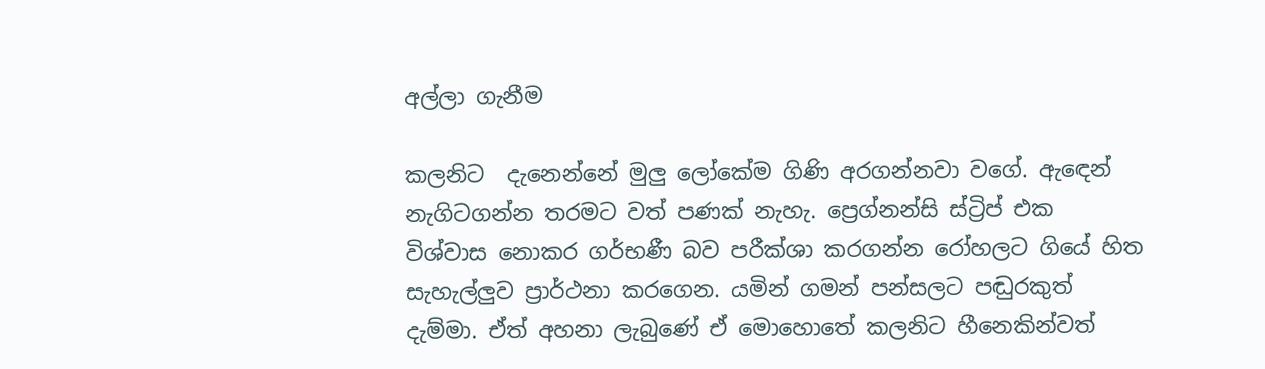අල්ලා ගැනීම

කලනිට  දැනෙන්නේ මුලු ලෝකේම ගිණි අරගන්නවා වගේ. ඇඳෙන් නැගිටගන්න තරමට වත් පණක් නැහැ. ප්‍රෙග්නන්සි ස්ට්‍රිප් එක විශ්වාස නොකර ගර්භණී බව පරීක්ශා කරගන්න රෝහලට ගියේ හිත සැහැල්ලුව ප්‍රාර්ථනා කරගෙන. යමින් ගමන් පන්සලට පඬුරකුත් දැම්මා. ඒත් අහනා ලැබුණේ ඒ මොහොතේ කලනිට හීනෙකින්වත්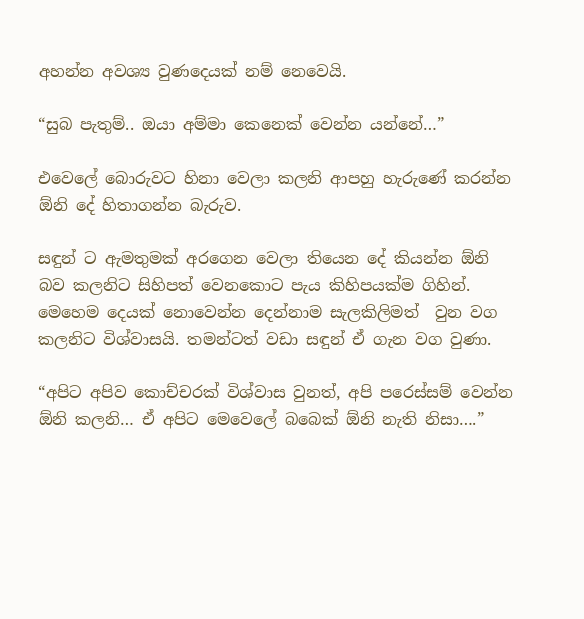අහන්න අවශ්‍ය වුණදෙයක් නම් නෙවෙයි.

“සුබ පැතුම්.. ඔයා අම්මා කෙනෙක් වෙන්න යන්නේ…”

එවෙලේ බොරුවට හිනා වෙලා කලනි ආපහු හැරුණේ කරන්න ඕනි දේ හිතාගන්න බැරුව.

සඳුන් ට ඇමතුමක් අරගෙන වෙලා තියෙන දේ කියන්න ඕනි බව කලනිට සිහිපත් වෙනකොට පැය කිහිපයක්ම ගිහින්.  මෙහෙම දෙයක් නොවෙන්න දෙන්නාම සැලකිලිමත්  වුන වග කලනිට විශ්වාසයි. තමන්ටත් වඩා සඳුන් ඒ ගැන වග වුණා.

“අපිට අපිව කොච්චරක් විශ්වාස වුනත්, අපි පරෙස්සම් වෙන්න ඕනි කලනි… ඒ අපිට මෙවෙලේ බබෙක් ඕනි නැති නිසා….”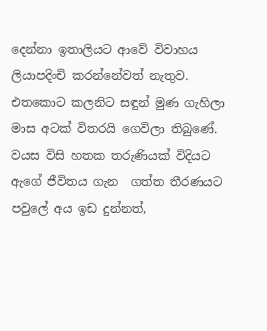දෙන්නා ඉතාලියට ආවේ විවාහය ලියාපදිංචි කරන්නේවත් නැතුව. එතකොට කලනිට සඳුන් මුණ ගැහිලා මාස අටක් විතරයි ගෙවිලා තිබුණේ. වයස විසි හතක තරුණියක් විදියට ඇගේ ජීවිතය ගැන  ගත්ත තීරණයට පවුලේ අය ඉඩ දුන්නත්,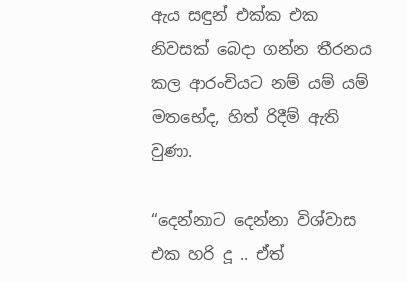ඇය සඳුන් එක්ක එක නිවසක් බෙදා ගන්න තීරනය කල ආරංචියට නම් යම් යම් මතභේද, හිත් රිදීම් ඇති වුණා.

“දෙන්නාට දෙන්නා විශ්වාස එක හරි දූ .. ඒත්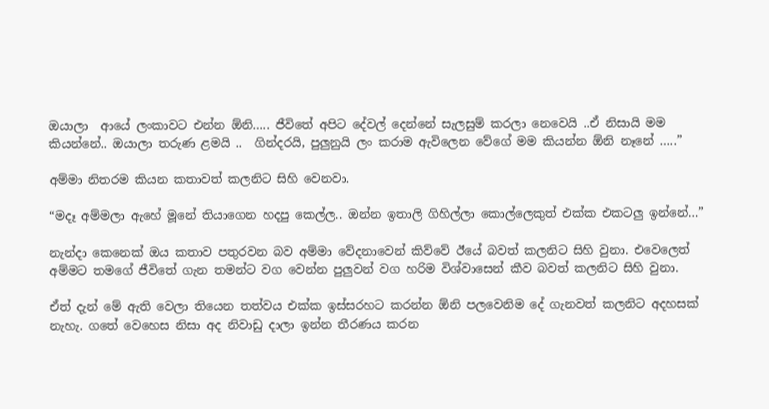ඔයාලා  ආයේ ලංකාවට එන්න ඕනි….. ජීවිතේ අපිට දේවල් දෙන්නේ සැලසුම් කරලා නෙවෙයි ..ඒ නිසායි මම කියන්නේ.. ඔයාලා තරුණ ළමයි ..  ගින්දරයි, පුලුනුයි ලං කරාම ඇවිලෙන වේගේ මම කියන්න ඕනි නෑනේ …..”

අම්මා නිතරම කියන කතාවත් කලනිට සිහි වෙනවා.

“මදෑ අම්මලා ඇහේ මූනේ තියාගෙන හදපු කෙල්ල.. ඔන්න ඉතාලි ගිහිල්ලා කොල්ලෙකුත් එක්ක එකටලු ඉන්නේ…”

නැන්දා කෙනෙක් ඔය කතාව පතුරවන බව අම්මා වේදනාවෙන් කිව්වේ ඊයේ බවත් කලනිට සිහි වුනා. එවෙලෙත් අම්මට තමගේ ජීවිතේ ගැන තමන්ට වග වෙන්න පුලුවන් වග හරිම විශ්වාසෙන් කීව බවත් කලනිට සිහි වුනා.

ඒත් දැන් මේ ඇති වෙලා තියෙන තත්වය එක්ක ඉස්සරහට කරන්න ඕනි පලවෙනිම දේ ගැනවත් කලනිට අදහසක් නැහැ. ගතේ වෙහෙස නිසා අද නිවාඩු දාලා ඉන්න තීරණය කරන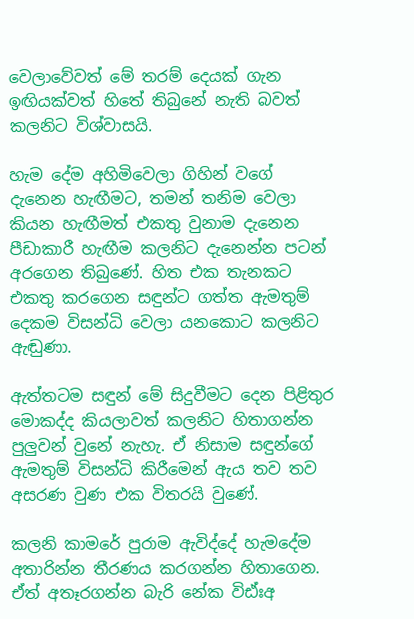වෙලාවේවත් මේ තරම් දෙයක් ගැන ඉඟියක්වත් හිතේ තිබුනේ නැති බවත් කලනිට විශ්වාසයි.

හැම දේම අහිමිවෙලා ගිහින් වගේ දැනෙන හැඟීමට, තමන් තනිම වෙලා කියන හැඟීමත් එකතු වුනාම දැනෙන පීඩාකාරී හැඟීම කලනිට දැනෙන්න පටන් අරගෙන තිබුණේ. හිත එක තැනකට එකතු කරගෙන සඳුන්ට ගත්ත ඇමතුම් දෙකම විසන්ධි වෙලා යනකොට කලනිට ඇඬුණා.

ඇත්තටම සඳුන් මේ සිදුවීමට දෙන පිළිතුර මොකද්ද කියලාවත් කලනිට හිතාගන්න පුලුවන් වුනේ නැහැ. ඒ නිසාම සඳුන්ගේ ඇමතුම් විසන්ධි කිරීමෙන් ඇය තව තව අසරණ වුණ එක විතරයි වුණේ.

කලනි කාමරේ පුරාම ඇවිද්දේ හැමදේම අතාරින්න තීරණය කරගන්න හිතාගෙන. ඒත් අතෑරගන්න බැරි නේක විඪ්ඃඅ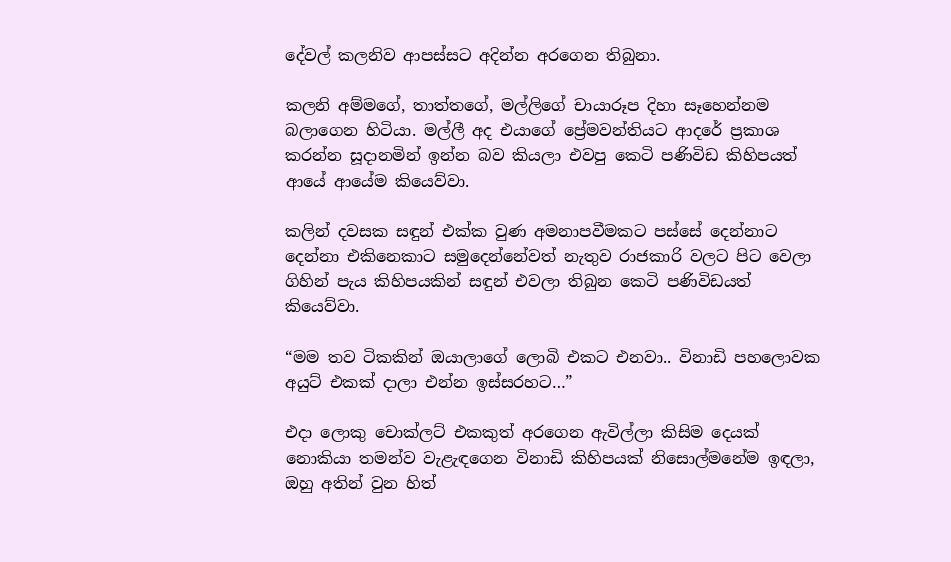දේවල් කලනිව ආපස්සට අදින්න අරගෙන තිබුනා.

කලනි අම්මගේ, තාත්තගේ, මල්ලිගේ චායාරූප දිහා සෑහෙන්නම බලාගෙන හිටියා. මල්ලී අද එයාගේ ප්‍රේමවන්තියට ආදරේ ප්‍රකාශ කරන්න සූදානමින් ඉන්න බව කියලා එවපු කෙටි පණිවිඩ කිහිපයත් ආයේ ආයේම කියෙව්වා.

කලින් දවසක සඳුන් එක්ක වුණ අමනාපවීමකට පස්සේ දෙන්නාට දෙන්නා එකිනෙකාට සමුදෙන්නේවත් නැතුව රාජකාරි වලට පිට වෙලා ගිහින් පැය කිහිපයකින් සඳුන් එවලා තිබුන කෙටි පණිවිඩයත් කියෙව්වා.

“මම තව ටිකකින් ඔයාලාගේ ලොබි එකට එනවා.. විනාඩි පහලොවක අයුට් එකක් දාලා එන්න ඉස්සරහට…”

එදා ලොකු චොක්ලට් එකකුත් අරගෙන ඇවිල්ලා කිසිම දෙයක් නොකියා තමන්ව වැළැඳගෙන විනාඩි කිහිපයක් නිසොල්මනේම ඉඳලා, ඔහු අතින් වුන හිත්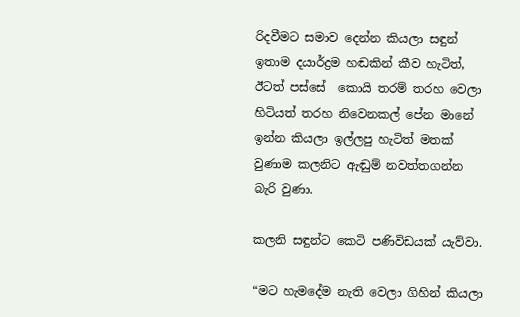රිදවීමට සමාව දෙන්න කියලා සඳුන් ඉතාම දයාර්ද්‍රම හඬකින් කීව හැටිත්, ඊටත් පස්සේ  කොයි තරම් තරහ වෙලා හිටියත් තරහ නිවෙනකල් පේන මානේ ඉන්න කියලා ඉල්ලපු හැටිත් මතක් වුණාම කලනිට ඇඬුම් නවත්තගන්න බැරි වුණා.

කලනි සඳුන්ට කෙටි පණිවිඩයක් යැව්වා.

“මට හැමදේම නැති වෙලා ගිහින් කියලා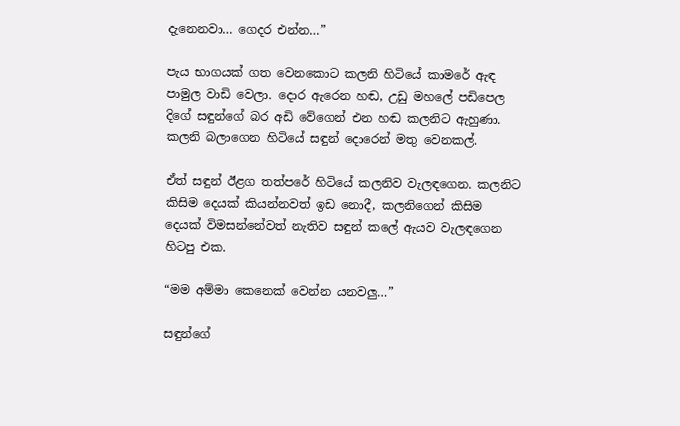දැනෙනවා… ගෙදර එන්න…”

පැය භාගයක් ගත වෙනකොට කලනි හිටියේ කාමරේ ඇඳ පාමුල වාඩි වෙලා. දොර ඇරෙන හඬ, උඩු මහලේ පඩිපෙල දිගේ සඳුන්ගේ බර අඩි වේගෙන් එන හඬ කලනිට ඇහුණා. කලනි බලාගෙන හිටියේ සඳුන් දොරෙන් මතු වෙනකල්.

ඒත් සඳුන් ඊළග තත්පරේ හිටියේ කලනිව වැලඳගෙන. කලනිට කිසිම දෙයක් කියන්නවත් ඉඩ නොදී, කලනිගෙන් කිසිම දෙයක් විමසන්නේවත් නැතිව සඳුන් කලේ ඇයව වැලඳගෙන හිටපු එක.

“මම අම්මා කෙනෙක් වෙන්න යනවලු…”

සඳුන්ගේ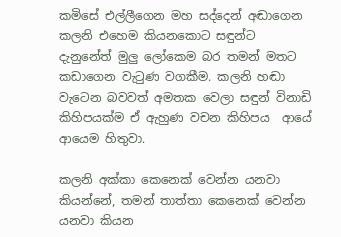කමිසේ එල්ලීගෙන මහ සද්දෙන් අඬාගෙන කලනි එහෙම කියනකොට සඳුන්ට දැනුනේත් මුලු ලෝකෙම බර තමන් මතට  කඩාගෙන වැටුණ වගකීම. කලනි හඬා වැටෙන බවවත් අමතක වෙලා සඳුන් විනාඩි කිහිපයක්ම ඒ ඇහුණ වචන කිහිපය  ආයේ ආයෙම හිතුවා.

කලනි අක්කා කෙනෙක් වෙන්න යනවා කියන්නේ, තමන් තාත්තා කෙනෙක් වෙන්න යනවා කියන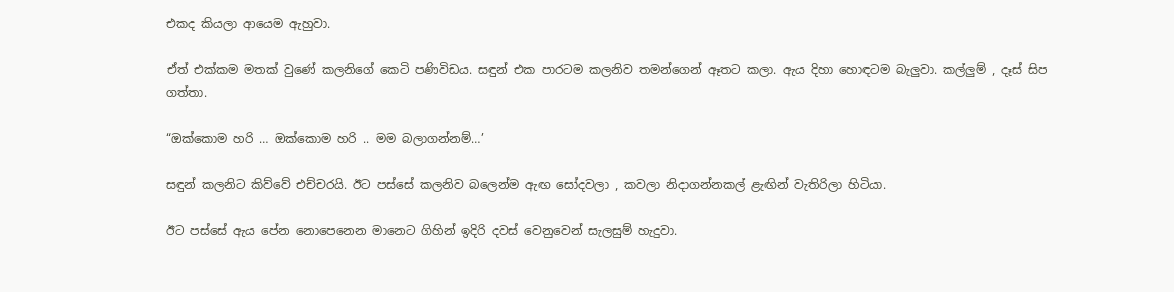එකද කියලා ආයෙම ඇහුවා.

ඒත් එක්කම මතක් වුණේ කලනිගේ කෙටි පණිවිඩය. සඳුන් එක පාරටම කලනිව තමන්ගෙන් ඈතට කලා. ඇය දිහා හොඳටම බැලුවා. කල්ලුම් , දෑස් සිප ගත්තා.

“ඔක්කොම හරි … ඔක්කොම හරි .. මම බලාගන්නම්…’

සඳුන් කලනිට කිව්වේ එච්චරයි. ඊට පස්සේ කලනිව බලෙන්ම ඇඟ සෝදවලා , කවලා නිදාගන්නකල් ළැඟින් වැතිරිලා හිටියා.

ඊට පස්සේ ඇය පේන නොපෙනෙන මානෙට ගිහින් ඉදිරි දවස් වෙනුවෙන් සැලසුම් හැදුවා.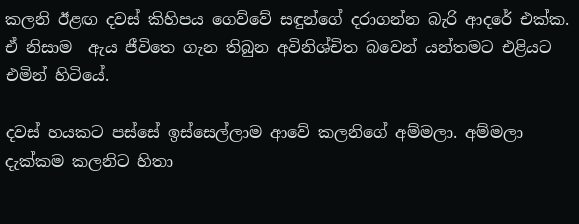කලනි ඊළඟ දවස් කිහිපය ගෙව්වේ සඳුන්ගේ දරාගන්න බැරි ආදරේ එක්ක. ඒ නිසාම  ඇය ජීවිතෙ ගැන තිබුන අවිනිශ්චිත බවෙන් යන්තමට එළියට එමින් හිටියේ.

දවස් හයකට පස්සේ ඉස්සෙල්ලාම ආවේ කලනිගේ අම්මලා. අම්මලා දැක්කම කලනිට හිතා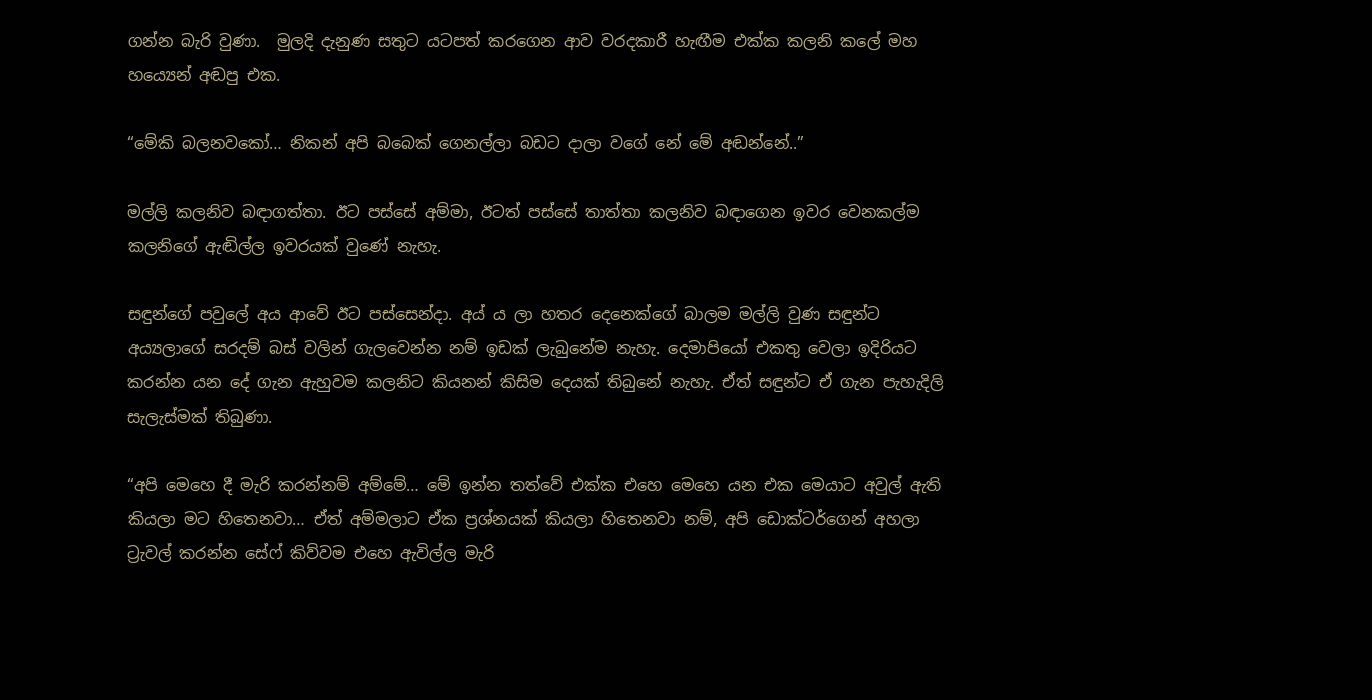ගන්න බැරි වුණා.  මුලදි දැනුණ සතුට යටපත් කරගෙන ආව වරදකාරී හැඟීම එක්ක කලනි කලේ මහ හය්‍යෙන් අඬපු එක.

“මේකි බලනවකෝ… නිකන් අපි බබෙක් ගෙනල්ලා බඩට දාලා වගේ නේ මේ අඬන්නේ..”

මල්ලි කලනිව බඳාගත්තා. ඊට පස්සේ අම්මා, ඊටත් පස්සේ තාත්තා කලනිව බඳාගෙන ඉවර වෙනකල්ම කලනිගේ ඇඬිල්ල ඉවරයක් වුණේ නැහැ.

සඳුන්ගේ පවුලේ අය ආවේ ඊට පස්සෙන්දා. අය්‍ ය ලා හතර දෙනෙක්ගේ බාලම මල්ලි වුණ සඳුන්ට අය්‍යලාගේ සරදම් බස් වලින් ගැලවෙන්න නම් ඉඩක් ලැබුනේම නැහැ. දෙමාපියෝ එකතු වෙලා ඉදිරියට කරන්න යන දේ ගැන ඇහුවම කලනිට කියනන් කිසිම දෙයක් තිබුනේ නැහැ. ඒත් සඳුන්ට ඒ ගැන පැහැදිලි සැලැස්මක් තිබුණා.

“අපි මෙහෙ දී මැරි කරන්නම් අම්මේ… මේ ඉන්න තත්වේ එක්ක එහෙ මෙහෙ යන එක මෙයාට අවුල් ඇති කියලා මට හිතෙනවා… ඒත් අම්මලාට ඒක ප්‍රශ්‍නයක් කියලා හිතෙනවා නම්, අපි ඩොක්ටර්ගෙන් අහලා ට්‍රැවල් කරන්න සේෆ් කිව්වම එහෙ ඇවිල්ල මැරි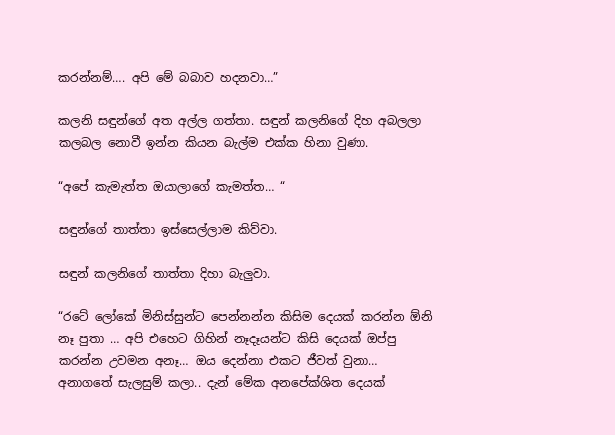කරන්නම්…. අපි මේ බබාව හදනවා…”

කලනි සඳුන්ගේ අත අල්ල ගත්තා. සඳුන් කලනිගේ දිහ අබලලා කලබල නොවී ඉන්න කියන බැල්ම එක්ක හිනා වුණා.

“අපේ කැමැත්ත ඔයාලාගේ කැමත්ත… “

සඳුන්ගේ තාත්තා ඉස්සෙල්ලාම කිව්වා.

සඳුන් කලනිගේ තාත්තා දිහා බැලුවා.

“රටේ ලෝකේ මිනිස්සුන්ට පෙන්නන්න කිසිම දෙයක් කරන්න ඕනි නෑ පුතා … අපි එහෙට ගිහින් නෑදෑයන්ට කිසි දෙයක් ඔප්පු කරන්න උවමන අනෑ… ඔය දෙන්නා එකට ජීවත් වුනා… අනාගතේ සැලසුම් කලා.. දැන් මේක අනපේක්ශිත දෙයක්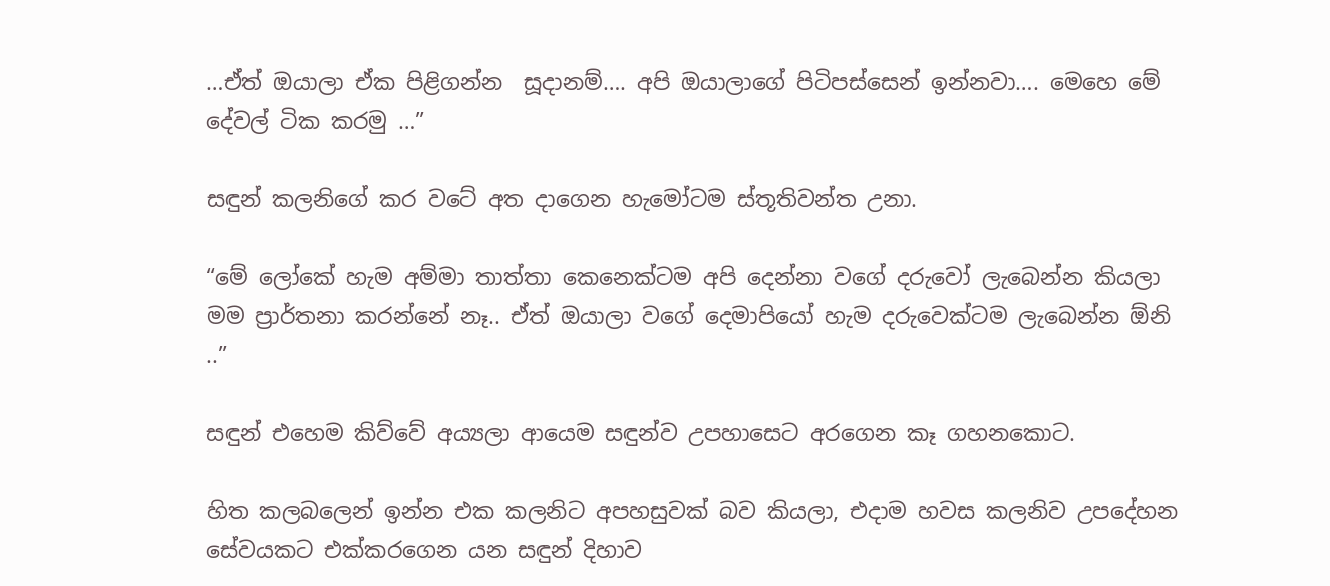…ඒත් ඔයාලා ඒක පිළිගන්න  සූදානම්…. අපි ඔයාලාගේ පිටිපස්සෙන් ඉන්නවා…. මෙහෙ මේ දේවල් ටික කරමු …”

සඳුන් කලනිගේ කර වටේ අත දාගෙන හැමෝටම ස්තූතිවන්ත උනා.

“මේ ලෝකේ හැම අම්මා තාත්තා කෙනෙක්ටම අපි දෙන්නා වගේ දරුවෝ ලැබෙන්න කියලා මම ප්‍රාර්තනා කරන්නේ නෑ.. ඒත් ඔයාලා වගේ දෙමාපියෝ හැම දරුවෙක්ටම ලැබෙන්න ඕනි ..”

සඳුන් එහෙම කිව්වේ අය්‍යලා ආයෙම සඳුන්ව උපහාසෙට අරගෙන කෑ ගහනකොට.

හිත කලබලෙන් ඉන්න එක කලනිට අපහසුවක් බව කියලා, එදාම හවස කලනිව උපදේහන සේවයකට එක්කරගෙන යන සඳුන් දිහාව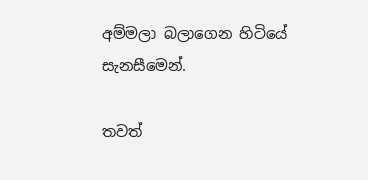අම්මලා බලාගෙන හිටියේ සැනසීමෙන්.

තවත්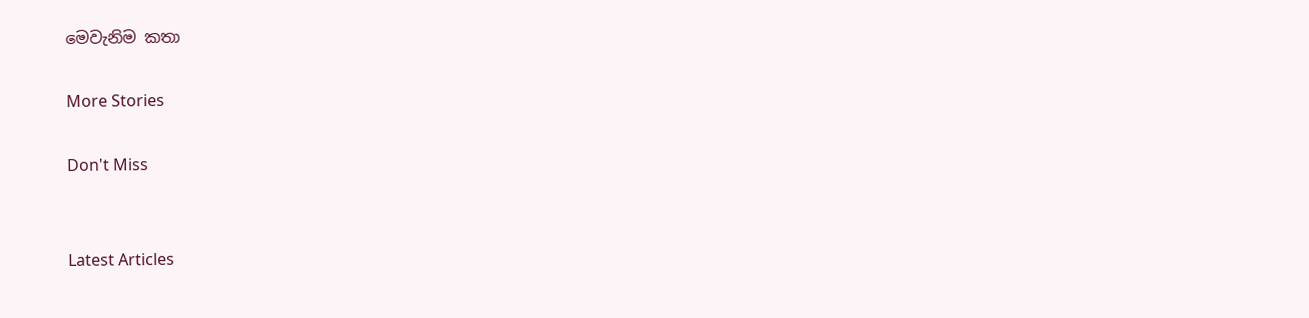මෙවැනිම කතා

More Stories

Don't Miss


Latest Articles